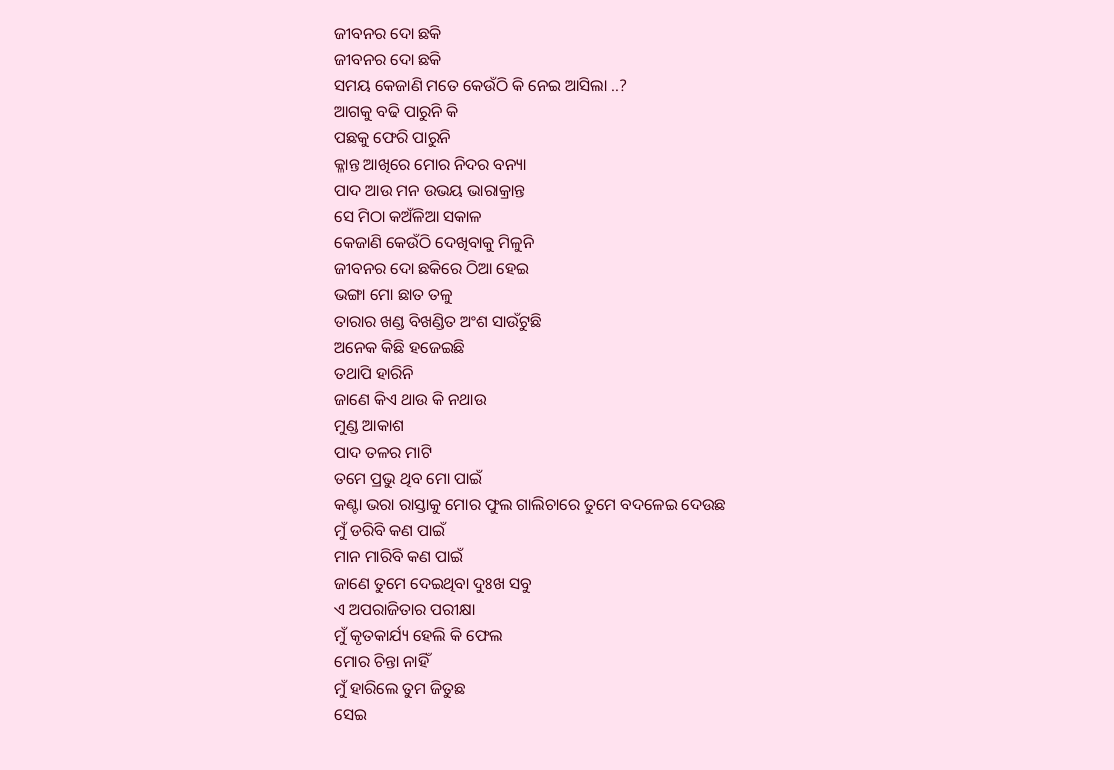ଜୀବନର ଦୋ ଛକି
ଜୀବନର ଦୋ ଛକି
ସମୟ କେଜାଣି ମତେ କେଉଁଠି କି ନେଇ ଆସିଲା ..?
ଆଗକୁ ବଢି ପାରୁନି କି
ପଛକୁ ଫେରି ପାରୁନି
କ୍ଳାନ୍ତ ଆଖିରେ ମୋର ନିଦର ବନ୍ୟା
ପାଦ ଆଉ ମନ ଉଭୟ ଭାରାକ୍ରାନ୍ତ
ସେ ମିଠା କଅଁଳିଆ ସକାଳ
କେଜାଣି କେଉଁଠି ଦେଖିବାକୁ ମିଳୁନି
ଜୀବନର ଦୋ ଛକିରେ ଠିଆ ହେଇ
ଭଙ୍ଗା ମୋ ଛାତ ତଳୁ
ତାରାର ଖଣ୍ଡ ବିଖଣ୍ଡିତ ଅଂଶ ସାଉଁଟୁଛି
ଅନେକ କିଛି ହଜେଇଛି
ତଥାପି ହାରିନି
ଜାଣେ କିଏ ଥାଉ କି ନଥାଉ
ମୁଣ୍ଡ ଆକାଶ
ପାଦ ତଳର ମାଟି
ତମେ ପ୍ରଭୁ ଥିବ ମୋ ପାଇଁ
କଣ୍ଟା ଭରା ରାସ୍ତାକୁ ମୋର ଫୁଲ ଗାଲିଚାରେ ତୁମେ ବଦଳେଇ ଦେଉଛ
ମୁଁ ଡରିବି କଣ ପାଇଁ
ମାନ ମାରିବି କଣ ପାଇଁ
ଜାଣେ ତୁମେ ଦେଇଥିବା ଦୁଃଖ ସବୁ
ଏ ଅପରାଜିତାର ପରୀକ୍ଷା
ମୁଁ କୃତକାର୍ଯ୍ୟ ହେଲି କି ଫେଲ
ମୋର ଚିନ୍ତା ନାହିଁ
ମୁଁ ହାରିଲେ ତୁମ ଜିତୁଛ
ସେଇ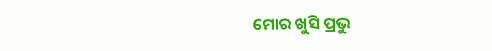ମୋର ଖୁସି ପ୍ରଭୁ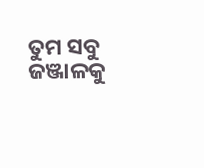ତୁମ ସବୁ ଜଞ୍ଜାଳକୁ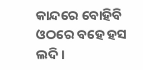କାନ୍ଦରେ ବୋହିବି
ଓଠରେ ବହେ ହସ ଲଦି।